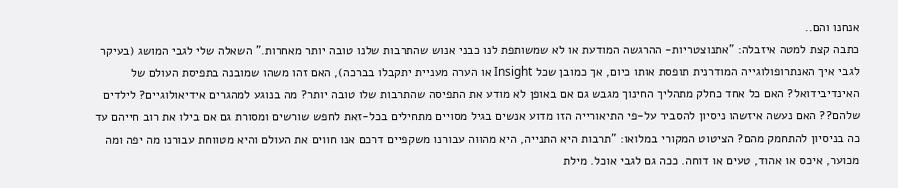אנחנו והם..
כתבה קצת למטה איזבלה: "אתנוצטריות- ההרגשה המודעת או לא שמשותפת לנו כבני אנוש שהתרבות שלנו טובה יותר מאחרות." השאלה שלי לגבי המושג (בעיקר לגבי איך האנתרופולוגייה המודרנית תופסת אותו כיום, אך כמובן שכל Insight או הערה מעניית יתקבלו בברכה), האם זהו משהו שמובנה בתפיסת העולם של האינדיבידואל? האם כל אחד כחלק מתהליך החינוך מגבש גם אם באופן לא מודע את התפיסה שהתרבות שלו טובה יותר? מה בנוגע למהגרים אידיאולוגיים? לילדים שלהם?? האם נעשה איזשהו ניסיון להסביר על-פי התיאורייה הזו מדוע אנשים בגיל מסויים מתחילים בכל-זאת לחפש שורשים ומסורת גם אם בילו את רוב חייהם עד כה בניסיון להתחמק מהם? הציטוט המקורי במלואו: "תרבות היא התנייה, היא מהווה עבורנו משקפיים דרכם אנו חווים את העולם והיא מטווחת עבורנו מה יפה ומה מכוער, איכס או אהוד, טעים או דוחה. ככה גם לגבי אוכל. מילת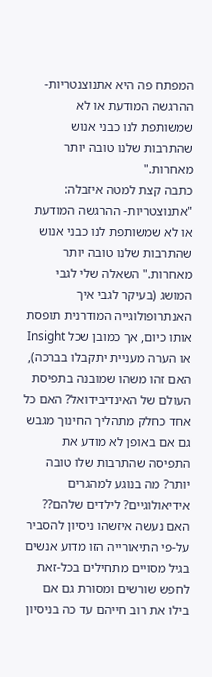המפתח פה היא אתנוצנטריות- ההרגשה המודעת או לא שמשותפת לנו כבני אנוש שהתרבות שלנו טובה יותר מאחרות."
כתבה קצת למטה איזבלה: "אתנוצטריות- ההרגשה המודעת או לא שמשותפת לנו כבני אנוש שהתרבות שלנו טובה יותר מאחרות." השאלה שלי לגבי המושג (בעיקר לגבי איך האנתרופולוגייה המודרנית תופסת אותו כיום, אך כמובן שכל Insight או הערה מעניית יתקבלו בברכה), האם זהו משהו שמובנה בתפיסת העולם של האינדיבידואל? האם כל אחד כחלק מתהליך החינוך מגבש גם אם באופן לא מודע את התפיסה שהתרבות שלו טובה יותר? מה בנוגע למהגרים אידיאולוגיים? לילדים שלהם?? האם נעשה איזשהו ניסיון להסביר על-פי התיאורייה הזו מדוע אנשים בגיל מסויים מתחילים בכל-זאת לחפש שורשים ומסורת גם אם בילו את רוב חייהם עד כה בניסיון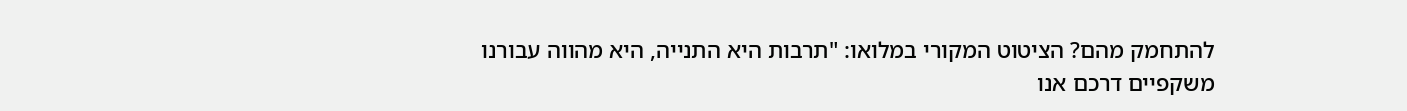להתחמק מהם? הציטוט המקורי במלואו: "תרבות היא התנייה, היא מהווה עבורנו משקפיים דרכם אנו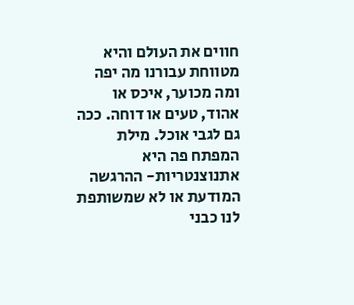חווים את העולם והיא מטווחת עבורנו מה יפה ומה מכוער, איכס או אהוד, טעים או דוחה. ככה גם לגבי אוכל. מילת המפתח פה היא אתנוצנטריות- ההרגשה המודעת או לא שמשותפת לנו כבני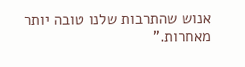אנוש שהתרבות שלנו טובה יותר מאחרות."